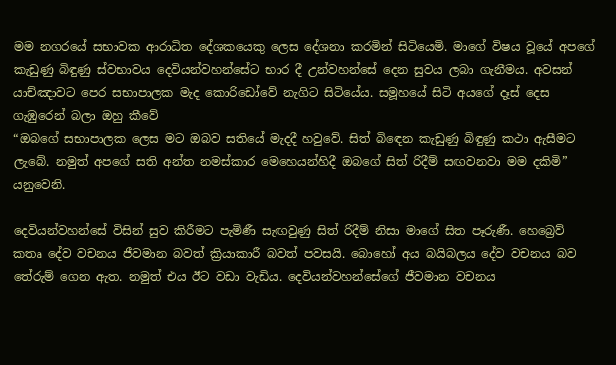මම නගරයේ සභාවක ආරාධිත දේශකයෙකු ලෙස දේශනා කරමින් සිටියෙමි. මාගේ විෂය වූයේ අපගේ කැඩුණු බිඳුණු ස්වභාවය දෙවියන්වහන්සේට භාර දී උන්වහන්සේ දෙන සුවය ලබා ගැනීමය. අවසන් යාච්ඤාවට පෙර සභාපාලක මැද කොරිඩෝවේ නැගිට සිටියේය. සමූහයේ සිටි අයගේ දෑස් දෙස ගැඹුරෙන් බලා ඔහු කීවේ
“ඔබගේ සභාපාලක ලෙස මට ඔබව සතියේ මැදදී හවුවේ. සිත් බිඳෙන කැඩුණු බිඳුණු කථා ඇසීමට ලැබේ. නමුත් අපගේ සති අන්ත නමස්කාර මෙහෙයන්හිදී ඔබගේ සිත් රිදීම් සඟවනවා මම දකිමි” යනුවෙනි.

දෙවියන්වහන්සේ විසින් සුව කිරීමට පැමිණී සැඟවුණු සිත් රිදීම් නිසා මාගේ සිත පෑරුණී. හෙබ්‍රෙව් කතෘ දේව වචනය ජීවමාන බවත් ක්‍රියාකාරී බවත් පවසයි. බොහෝ අය බයිබලය දේව වචනය බව තේරුම් ගෙන ඇත. නමුත් එය ඊට වඩා වැඩිය. දෙවියන්වහන්සේගේ ජීවමාන වචනය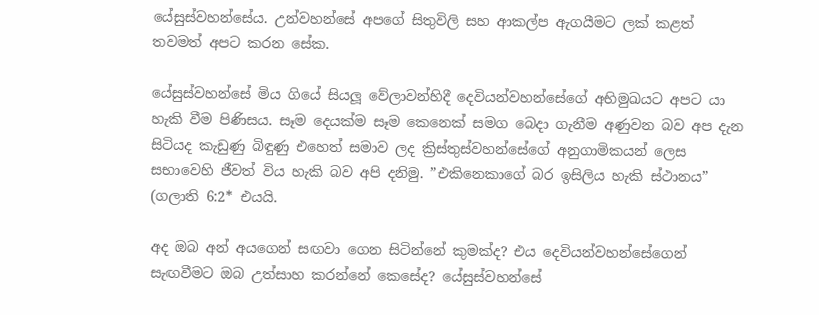යේසුස්වහන්සේය. උන්වහන්සේ අපගේ සිතුවිලි සහ ආකල්ප ඇගයීමට ලක් කළත් තවමත් අපට කරන සේක.

යේසුස්වහන්සේ මිය ගියේ සියලූ වේලාවන්හිදී දෙවියන්වහන්සේගේ අභිමුඛයට අපට යා හැකි වීම පිණිසය. සෑම දෙයක්ම සෑම කෙනෙක් සමග බෙදා ගැනීම අණුවන බව අප දැන සිටියද කැඩුණු බිඳුණු එහෙත් සමාව ලද ක්‍රිස්තුස්වහන්සේගේ අනුගාමිකයන් ලෙස සභාවෙහි ජීවත් විය හැකි බව අපි දනිමු. ”එකිනෙකාගේ බර ඉසිලිය හැකි ස්ථානය” (ගලාති 6:2* එයයි.

අද ඔබ අන් අයගෙන් සඟවා ගෙන සිටින්නේ කුමක්ද? එය දෙවියන්වහන්සේගෙන් සැඟවීමට ඔබ උත්සාහ කරන්නේ කෙසේද? යේසුස්වහන්සේ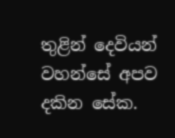තුළින් දෙවියන් වහන්සේ අපව දකින සේක.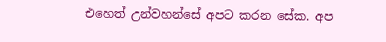එහෙත් උන්වහන්සේ අපට කරන සේක. අප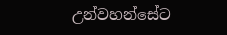උන්වහන්සේට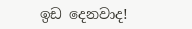ඉඩ දෙනවාද!